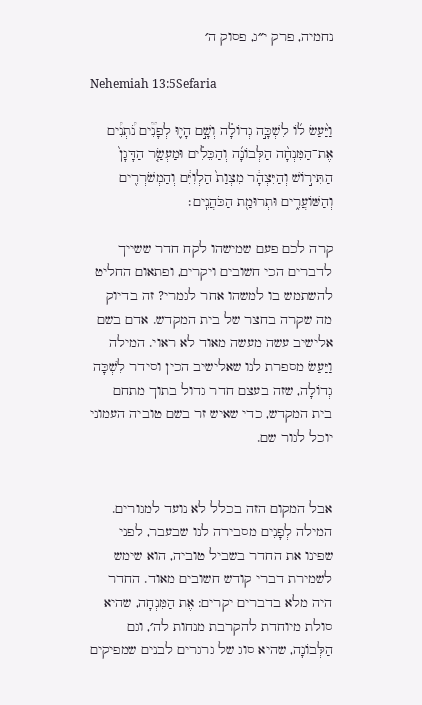נחמיה, פרק י״ג, פסוק ה׳

Nehemiah 13:5Sefaria

וַיַּ֨עַשׂ ל֜וֹ לִשְׁכָּ֣ה גְדוֹלָ֗ה וְשָׁ֣ם הָי֪וּ לְפָנִ֟ים נֹ֠תְנִ֠ים אֶת־הַמִּנְחָ֨ה הַלְּבוֹנָ֜ה וְהַכֵּלִ֗ים וּמַעְשַׂ֤ר הַדָּגָן֙ הַתִּיר֣וֹשׁ וְהַיִּצְהָ֔ר מִצְוַת֙ הַלְוִיִּ֔ם וְהַמְשֹׁרְרִ֖ים וְהַשּׁוֹעֲרִ֑ים וּתְרוּמַ֖ת הַכֹּהֲנִֽים׃

קרה לכם פעם שמישהו לקח חדר ששייך לדברים הכי חשובים ויקרים, ופתאום החליט להשתמש בו למשהו אחר לגמרי? זה בדיוק מה שקרה בחצר של בית המקדש. אדם בשם אלישיב עשה מעשה מאוד לא ראוי. המילה וַיַּעַשׂ מספרת לנו שאלישיב הכין וסידר לִשְׁכָּה גְדוֹלָה, שזה בעצם חדר גדול בתוך מתחם בית המקדש, כדי שאיש זר בשם טוביה העמוני יוכל לגור שם.


אבל המקום הזה בכלל לא נועד למגורים. המילה לְפָנִים מסבירה לנו שבעבר, לפני שפינו את החדר בשביל טוביה, הוא שימש לשמירת דברי קודש חשובים מאוד. החדר היה מלא בדברים יקרים: אֶת הַמִּנְחָה, שהיא סולת מיוחדת להקרבת מנחות לה׳, וגם הַלְּבוֹנָה, שהיא סוג של גרגרים לבנים שמפיקים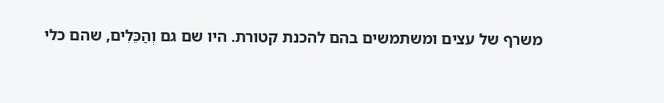משרף של עצים ומשתמשים בהם להכנת קטורת. היו שם גם וְהַכֵּלִים, שהם כלי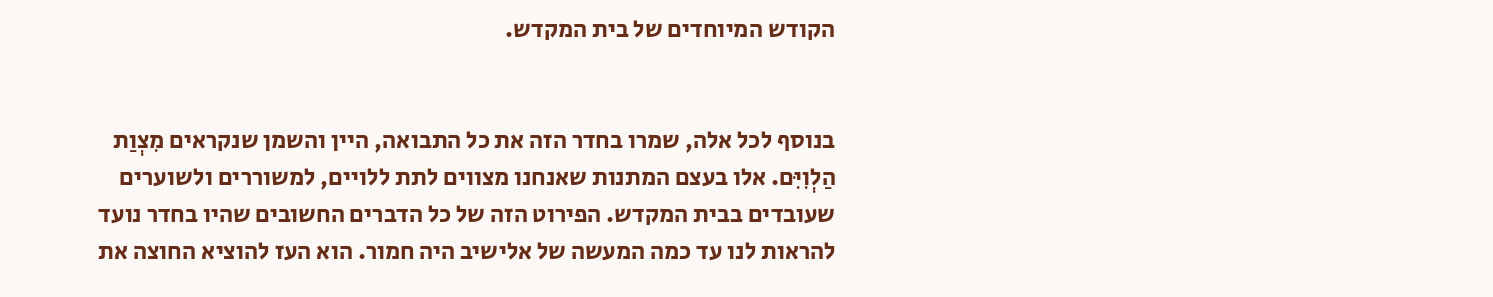הקודש המיוחדים של בית המקדש.


בנוסף לכל אלה, שמרו בחדר הזה את כל התבואה, היין והשמן שנקראים מִצְוַת הַלְוִיִּם. אלו בעצם המתנות שאנחנו מצווים לתת ללויים, למשוררים ולשוערים שעובדים בבית המקדש. הפירוט הזה של כל הדברים החשובים שהיו בחדר נועד להראות לנו עד כמה המעשה של אלישיב היה חמור. הוא העז להוציא החוצה את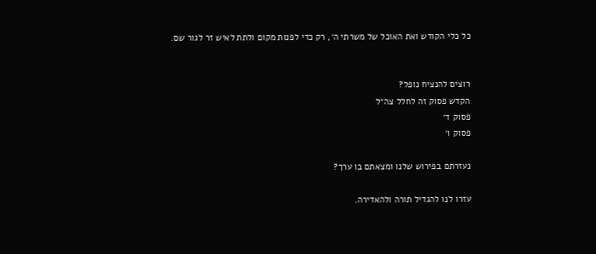כל כלי הקודש ואת האוכל של משרתי ה׳, רק כדי לפנות מקום ולתת לאיש זר לגור שם.


רוצים להנציח נופל?
הקדש פסוק זה לחלל צה״ל
פסוק ד׳
פסוק ו׳

נעזרתם בפירוש שלנו ומצאתם בו ערך?

עזרו לנו להגדיל תורה ולהאדירה.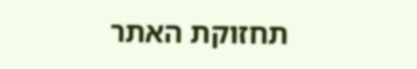תחזוקת האתר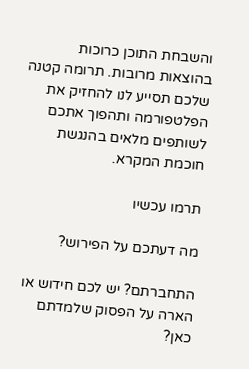והשבחת התוכן כרוכות בהוצאות מרובות. תרומה קטנה שלכם תסייע לנו להחזיק את הפלטפורמה ותהפוך אתכם לשותפים מלאים בהנגשת חוכמת המקרא.

תרמו עכשיו

מה דעתכם על הפירוש?

התחברתם? יש לכם חידוש או הארה על הפסוק שלמדתם כאן?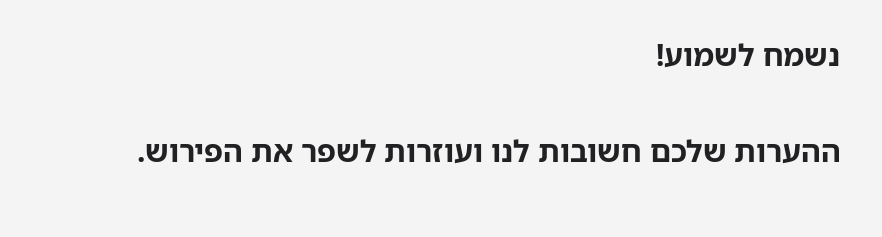נשמח לשמוע!

ההערות שלכם חשובות לנו ועוזרות לשפר את הפירוש.